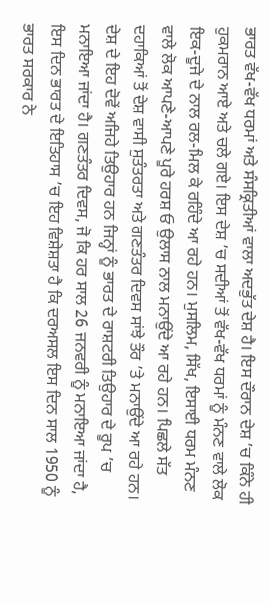ਭਾਰਤ ਵੱਖ-ਵੱਖ ਧਰਮਾਂ ਅਤੇ ਸੰਸਕ੍ਰਿਤੀਆਂ ਵਾਲਾ ਅਦਭੁੱਤ ਦੇਸ਼ ਹੈ। ਇਸ ਦੌਰਾਨ ਦੇਸ਼ ’ਚ ਕਿੰਨੇ ਹੀ ਹੁਕਮਰਾਨ ਆਏ ਅਤੇ ਚਲੇ ਗਏ। ਇਸ ਦੇਸ਼ ’ਚ ਸਦੀਆਂ ਤੋਂ ਵੱਖ-ਵੱਖ ਧਰਮਾਂ ਨੂੰ ਮੰਨਣ ਵਾਲੇ ਲੋਕ ਇਕ-ਦੂਜੇ ਦੇ ਨਾਲ ਰਲ-ਮਿਲ ਕੇ ਰਹਿੰਦੇ ਆ ਰਹੇ ਹਨ। ਮੁਸਲਿਮ, ਸਿੱਖ, ਇਸਾਈ ਧਰਮ ਮੰਨਣ ਵਾਲੇ ਲੋਕ ਆਪਣੇ-ਆਪਣੇ ਪੂਰੇ ਹਰਸ਼ ਓ ਉਲਾਸ ਨਾਲ ਮਨਾਉਂਦੇ ਆ ਰਹੇ ਹਨ। ਪਿਛਲੇ ਸੱਤ ਦਹਾਕਿਆਂ ਤੋਂ ਦੇਸ਼ ਵਾਸੀ ਸੁਤੰਤਰਤਾ ਅਤੇ ਗਣਤੰਤਰ ਦਿਵਸ ਸਾਂਝੇ ਤੌਰ ’ਤੇ ਮਨਾਉਂਦੇ ਆ ਰਹੇ ਹਨ। ਦੇਸ਼ ਦੇ ਇਹ ਦੋਵੇਂ ਅਜਿਹੇ ਤਿਉਹਾਰ ਹਨ ਜਿਨ੍ਹਾਂ ਨੂੰ ਭਾਰਤ ਦੇ ਰਾਸ਼ਟਰੀ ਤਿਉਹਾਰ ਦੇ ਰੂਪ ’ਚ ਮਨਾਇਆ ਜਾਂਦਾ ਹੈ। ਗਣਤੰਤਰ ਦਿਵਸ, ਜੋ ਕਿ ਹਰ ਸਾਲ 26 ਜਨਵਰੀ ਨੂੰ ਮਨਾਇਆ ਜਾਂਦਾ ਹੈ, ਇਸ ਦਿਨ ਭਾਰਤ ਦੇ ਇਤਿਹਾਸ ’ਚ ਇਹ ਵਿਸ਼ੇਸ਼ਤਾ ਹੈ ਕਿ ਦਰਅਸਲ ਇਸ ਦਿਨ ਸਾਲ 1950 ਨੂੰ ਭਾਰਤ ਸਰਕਾਰ ਨੇ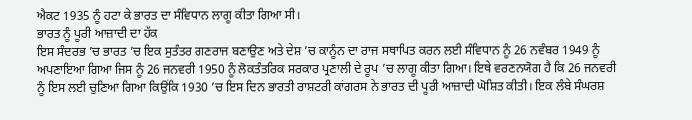ਐਕਟ 1935 ਨੂੰ ਹਟਾ ਕੇ ਭਾਰਤ ਦਾ ਸੰਵਿਧਾਨ ਲਾਗੂ ਕੀਤਾ ਗਿਆ ਸੀ।
ਭਾਰਤ ਨੂੰ ਪੂਰੀ ਆਜ਼ਾਦੀ ਦਾ ਹੱਕ
ਇਸ ਸੰਦਰਭ ’ਚ ਭਾਰਤ ’ਚ ਇਕ ਸੁਤੰਤਰ ਗਣਰਾਜ ਬਣਾਉਣ ਅਤੇ ਦੇਸ਼ ’ਚ ਕਾਨੂੰਨ ਦਾ ਰਾਜ ਸਥਾਪਿਤ ਕਰਨ ਲਈ ਸੰਵਿਧਾਨ ਨੂੰ 26 ਨਵੰਬਰ 1949 ਨੂੰ ਅਪਣਾਇਆ ਗਿਆ ਜਿਸ ਨੂੰ 26 ਜਨਵਰੀ 1950 ਨੂੰ ਲੋਕਤੰਤਰਿਕ ਸਰਕਾਰ ਪ੍ਰਣਾਲੀ ਦੇ ਰੂਪ ’ਚ ਲਾਗੂ ਕੀਤਾ ਗਿਆ। ਇਥੇ ਵਰਣਨਯੋਗ ਹੈ ਕਿ 26 ਜਨਵਰੀ ਨੂੰ ਇਸ ਲਈ ਚੁਣਿਆ ਗਿਆ ਕਿਉਂਕਿ 1930 ’ਚ ਇਸ ਦਿਨ ਭਾਰਤੀ ਰਾਸ਼ਟਰੀ ਕਾਂਗਰਸ ਨੇ ਭਾਰਤ ਦੀ ਪੂਰੀ ਆਜ਼ਾਦੀ ਘੋਸ਼ਿਤ ਕੀਤੀ। ਇਕ ਲੰਬੇ ਸੰਘਰਸ਼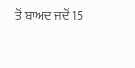ਤੋਂ ਬਾਅਦ ਜਦੋਂ 15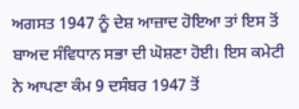ਅਗਸਤ 1947 ਨੂੰ ਦੇਸ਼ ਆਜ਼ਾਦ ਹੋਇਆ ਤਾਂ ਇਸ ਤੋਂ ਬਾਅਦ ਸੰਵਿਧਾਨ ਸਭਾ ਦੀ ਘੋਸ਼ਣਾ ਹੋਈ। ਇਸ ਕਮੇਟੀ ਨੇ ਆਪਣਾ ਕੰਮ 9 ਦਸੰਬਰ 1947 ਤੋਂ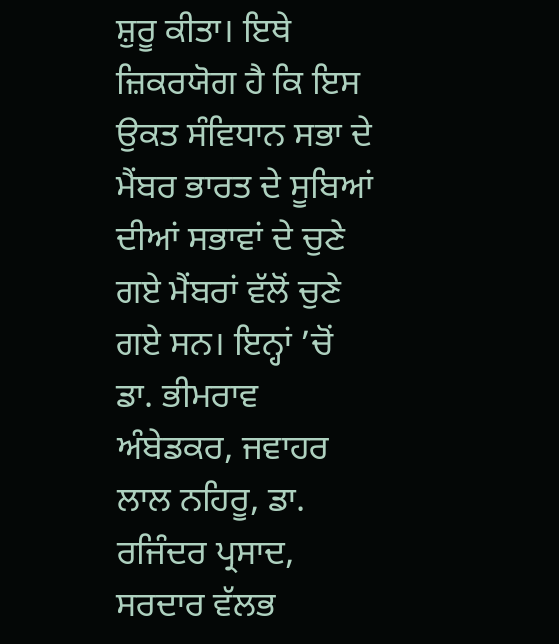ਸ਼ੁਰੂ ਕੀਤਾ। ਇਥੇ ਜ਼ਿਕਰਯੋਗ ਹੈ ਕਿ ਇਸ ਉਕਤ ਸੰਵਿਧਾਨ ਸਭਾ ਦੇ ਮੈਂਬਰ ਭਾਰਤ ਦੇ ਸੂਬਿਆਂ ਦੀਆਂ ਸਭਾਵਾਂ ਦੇ ਚੁਣੇ ਗਏ ਮੈਂਬਰਾਂ ਵੱਲੋਂ ਚੁਣੇ ਗਏ ਸਨ। ਇਨ੍ਹਾਂ ’ਚੋਂ ਡਾ. ਭੀਮਰਾਵ ਅੰਬੇਡਕਰ, ਜਵਾਹਰ ਲਾਲ ਨਹਿਰੂ, ਡਾ. ਰਜਿੰਦਰ ਪ੍ਰਸਾਦ, ਸਰਦਾਰ ਵੱਲਭ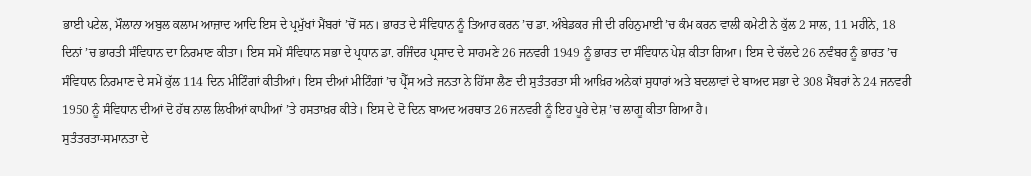ਭਾਈ ਪਟੇਲ, ਮੌਲਾਨਾ ਅਬੁਲ ਕਲਾਮ ਆਜ਼ਾਦ ਆਦਿ ਇਸ ਦੇ ਪ੍ਰਮੁੱਖਾਂ ਮੈਂਬਰਾਂ ’ਚੋਂ ਸਨ। ਭਾਰਤ ਦੇ ਸੰਵਿਧਾਨ ਨੂੰ ਤਿਆਰ ਕਰਨ ’ਚ ਡਾ. ਅੰਬੇਡਕਰ ਜੀ ਦੀ ਰਹਿਨੁਮਾਈ ’ਚ ਕੰਮ ਕਰਨ ਵਾਲੀ ਕਮੇਟੀ ਨੇ ਕੁੱਲ 2 ਸਾਲ, 11 ਮਹੀਨੇ, 18 ਦਿਨਾਂ ’ਚ ਭਾਰਤੀ ਸੰਵਿਧਾਨ ਦਾ ਨਿਰਮਾਣ ਕੀਤਾ। ਇਸ ਸਮੇਂ ਸੰਵਿਧਾਨ ਸਭਾ ਦੇ ਪ੍ਰਧਾਨ ਡਾ. ਰਜਿੰਦਰ ਪ੍ਰਸਾਦ ਦੇ ਸਾਹਮਣੇ 26 ਜਨਵਰੀ 1949 ਨੂੰ ਭਾਰਤ ਦਾ ਸੰਵਿਧਾਨ ਪੇਸ਼ ਕੀਤਾ ਗਿਆ। ਇਸ ਦੇ ਚੱਲਦੇ 26 ਨਵੰਬਰ ਨੂੰ ਭਾਰਤ ’ਚ ਸੰਵਿਧਾਨ ਨਿਰਮਾਣ ਦੇ ਸਮੇਂ ਕੁੱਲ 114 ਦਿਨ ਮੀਟਿੰਗਾਂ ਕੀਤੀਆਂ। ਇਸ ਦੀਆਂ ਮੀਟਿੰਗਾਂ ’ਚ ਪ੍ਰੈੱਸ ਅਤੇ ਜਨਤਾ ਨੇ ਹਿੱਸਾ ਲੈਣ ਦੀ ਸੁਤੰਤਰਤਾ ਸੀ ਆਖ਼ਿਰ ਅਨੇਕਾਂ ਸੁਧਾਰਾਂ ਅਤੇ ਬਦਲਾਵਾਂ ਦੇ ਬਾਅਦ ਸਭਾ ਦੇ 308 ਮੈਂਬਰਾਂ ਨੇ 24 ਜਨਵਰੀ 1950 ਨੂੰ ਸੰਵਿਧਾਨ ਦੀਆਂ ਦੋ ਹੱਥ ਨਾਲ ਲਿਖੀਆਂ ਕਾਪੀਆਂ ’ਤੇ ਹਸਤਾਖ਼ਰ ਕੀਤੇ। ਇਸ ਦੇ ਦੋ ਦਿਨ ਬਾਅਦ ਅਰਥਾਤ 26 ਜਨਵਰੀ ਨੂੰ ਇਹ ਪੂਰੇ ਦੇਸ਼ ’ਚ ਲਾਗੂ ਕੀਤਾ ਗਿਆ ਹੈ।
ਸੁਤੰਤਰਤਾ-ਸਮਾਨਤਾ ਦੇ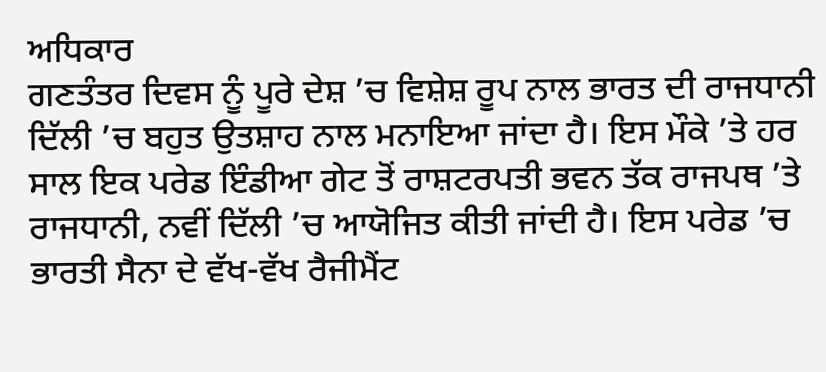ਅਧਿਕਾਰ
ਗਣਤੰਤਰ ਦਿਵਸ ਨੂੰ ਪੂਰੇ ਦੇਸ਼ ’ਚ ਵਿਸ਼ੇਸ਼ ਰੂਪ ਨਾਲ ਭਾਰਤ ਦੀ ਰਾਜਧਾਨੀ ਦਿੱਲੀ ’ਚ ਬਹੁਤ ਉਤਸ਼ਾਹ ਨਾਲ ਮਨਾਇਆ ਜਾਂਦਾ ਹੈ। ਇਸ ਮੌਕੇ ’ਤੇ ਹਰ ਸਾਲ ਇਕ ਪਰੇਡ ਇੰਡੀਆ ਗੇਟ ਤੋਂ ਰਾਸ਼ਟਰਪਤੀ ਭਵਨ ਤੱਕ ਰਾਜਪਥ ’ਤੇ ਰਾਜਧਾਨੀ, ਨਵੀਂ ਦਿੱਲੀ ’ਚ ਆਯੋਜਿਤ ਕੀਤੀ ਜਾਂਦੀ ਹੈ। ਇਸ ਪਰੇਡ ’ਚ ਭਾਰਤੀ ਸੈਨਾ ਦੇ ਵੱਖ-ਵੱਖ ਰੈਜੀਮੈਂਟ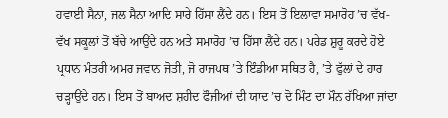ਹਵਾਈ ਸੈਨਾ, ਜਲ ਸੈਨਾ ਆਦਿ ਸਾਰੇ ਹਿੱਸਾ ਲੈਂਦੇ ਹਨ। ਇਸ ਤੋਂ ਇਲਾਵਾ ਸਮਾਰੋਹ ’ਚ ਵੱਖ-ਵੱਖ ਸਕੂਲਾਂ ਤੋਂ ਬੱਚੇ ਆਉਂਦੇ ਹਨ ਅਤੇ ਸਮਾਰੋਹ ’ਚ ਹਿੱਸਾ ਲੈਂਦੇ ਹਨ। ਪਰੇਡ ਸ਼ੁਰੂ ਕਰਦੇ ਹੋਏ ਪ੍ਰਧਾਨ ਮੰਤਰੀ ਅਮਰ ਜਵਾਨ ਜੋਤੀ, ਜੋ ਰਾਜਪਥ ’ਤੇ ਇੰਡੀਆ ਸਥਿਤ ਹੈ, ’ਤੇ ਫੁੱਲਾਂ ਦੇ ਹਾਰ ਚੜ੍ਹਾਉਂਦੇ ਹਨ। ਇਸ ਤੋਂ ਬਾਅਦ ਸ਼ਹੀਦ ਫੌਜੀਆਂ ਦੀ ਯਾਦ ’ਚ ਦੋ ਮਿੰਟ ਦਾ ਮੌਨ ਰੱਖਿਆ ਜਾਂਦਾ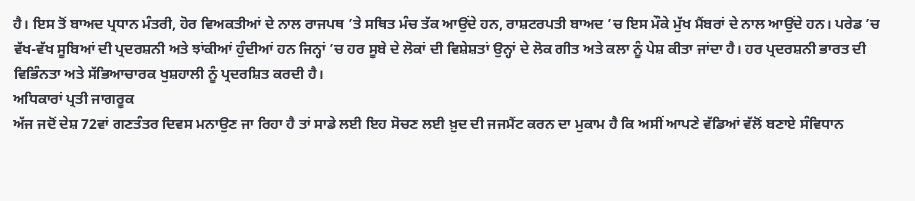ਹੈ। ਇਸ ਤੋਂ ਬਾਅਦ ਪ੍ਰਧਾਨ ਮੰਤਰੀ, ਹੋਰ ਵਿਅਕਤੀਆਂ ਦੇ ਨਾਲ ਰਾਜਪਥ ’ਤੇ ਸਥਿਤ ਮੰਚ ਤੱਕ ਆਉਂਦੇ ਹਨ, ਰਾਸ਼ਟਰਪਤੀ ਬਾਅਦ ’ਚ ਇਸ ਮੌਕੇ ਮੁੱਖ ਮੈਂਬਰਾਂ ਦੇ ਨਾਲ ਆਉਂਦੇ ਹਨ। ਪਰੇਡ ’ਚ ਵੱਖ-ਵੱਖ ਸੂਬਿਆਂ ਦੀ ਪ੍ਰਦਰਸ਼ਨੀ ਅਤੇ ਝਾਂਕੀਆਂ ਹੁੰਦੀਆਂ ਹਨ ਜਿਨ੍ਹਾਂ ’ਚ ਹਰ ਸੂਬੇ ਦੇ ਲੋਕਾਂ ਦੀ ਵਿਸ਼ੇਸ਼ਤਾਂ ਉਨ੍ਹਾਂ ਦੇ ਲੋਕ ਗੀਤ ਅਤੇ ਕਲਾ ਨੂੰ ਪੇਸ਼ ਕੀਤਾ ਜਾਂਦਾ ਹੈ। ਹਰ ਪ੍ਰਦਰਸ਼ਨੀ ਭਾਰਤ ਦੀ ਵਿਭਿੰਨਤਾ ਅਤੇ ਸੱਭਿਆਚਾਰਕ ਖੁਸ਼ਹਾਲੀ ਨੂੰ ਪ੍ਰਦਰਸ਼ਿਤ ਕਰਦੀ ਹੈ।
ਅਧਿਕਾਰਾਂ ਪ੍ਰਤੀ ਜਾਗਰੂਕ
ਅੱਜ ਜਦੋਂ ਦੇਸ਼ 72ਵਾਂ ਗਣਤੰਤਰ ਦਿਵਸ ਮਨਾਉਣ ਜਾ ਰਿਹਾ ਹੈ ਤਾਂ ਸਾਡੇ ਲਈ ਇਹ ਸੋਚਣ ਲਈ ਖ਼ੁਦ ਦੀ ਜਜਮੈਂਟ ਕਰਨ ਦਾ ਮੁਕਾਮ ਹੈ ਕਿ ਅਸੀਂ ਆਪਣੇ ਵੱਡਿਆਂ ਵੱਲੋਂ ਬਣਾਏ ਸੰਵਿਧਾਨ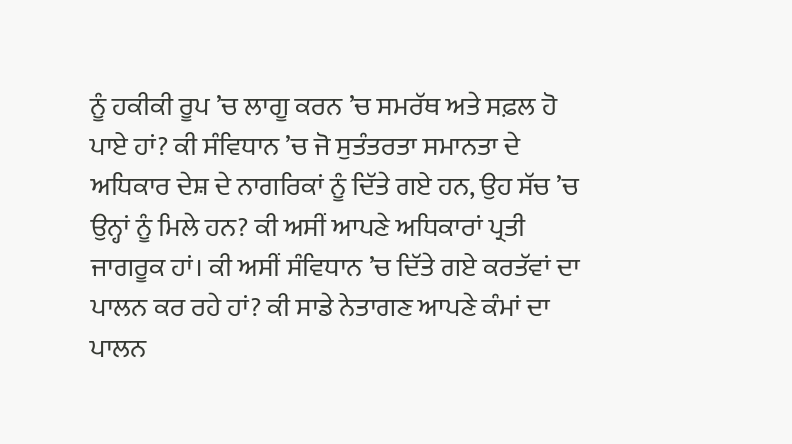ਨੂੰ ਹਕੀਕੀ ਰੂਪ ’ਚ ਲਾਗੂ ਕਰਨ ’ਚ ਸਮਰੱਥ ਅਤੇ ਸਫ਼ਲ ਹੋ ਪਾਏ ਹਾਂ? ਕੀ ਸੰਵਿਧਾਨ ’ਚ ਜੋ ਸੁਤੰਤਰਤਾ ਸਮਾਨਤਾ ਦੇ ਅਧਿਕਾਰ ਦੇਸ਼ ਦੇ ਨਾਗਰਿਕਾਂ ਨੂੰ ਦਿੱਤੇ ਗਏ ਹਨ, ਉਹ ਸੱਚ ’ਚ ਉਨ੍ਹਾਂ ਨੂੰ ਮਿਲੇ ਹਨ? ਕੀ ਅਸੀਂ ਆਪਣੇ ਅਧਿਕਾਰਾਂ ਪ੍ਰਤੀ ਜਾਗਰੂਕ ਹਾਂ। ਕੀ ਅਸੀਂ ਸੰਵਿਧਾਨ ’ਚ ਦਿੱਤੇ ਗਏ ਕਰਤੱਵਾਂ ਦਾ ਪਾਲਨ ਕਰ ਰਹੇ ਹਾਂ? ਕੀ ਸਾਡੇ ਨੇਤਾਗਣ ਆਪਣੇ ਕੰਮਾਂ ਦਾ ਪਾਲਨ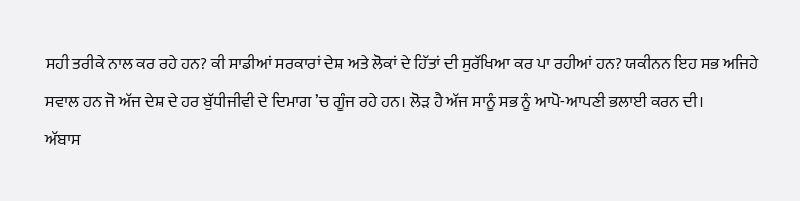ਸਹੀ ਤਰੀਕੇ ਨਾਲ ਕਰ ਰਹੇ ਹਨ? ਕੀ ਸਾਡੀਆਂ ਸਰਕਾਰਾਂ ਦੇਸ਼ ਅਤੇ ਲੋਕਾਂ ਦੇ ਹਿੱਤਾਂ ਦੀ ਸੁਰੱਖਿਆ ਕਰ ਪਾ ਰਹੀਆਂ ਹਨ? ਯਕੀਨਨ ਇਹ ਸਭ ਅਜਿਹੇ ਸਵਾਲ ਹਨ ਜੋ ਅੱਜ ਦੇਸ਼ ਦੇ ਹਰ ਬੁੱਧੀਜੀਵੀ ਦੇ ਦਿਮਾਗ ’ਚ ਗੂੰਜ ਰਹੇ ਹਨ। ਲੋੜ ਹੈ ਅੱਜ ਸਾਨੂੰ ਸਭ ਨੂੰ ਆਪੋ-ਆਪਣੀ ਭਲਾਈ ਕਰਨ ਦੀ।
ਅੱਬਾਸ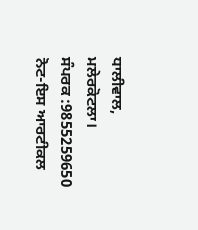ਧਾਲੀਵਾਲ,
ਮਲੇਰਕੋਟਲਾ।
ਸੰਪਰਕ :9855259650
ਨੋਟ-ਇਸ ਆਰਟੀਕਲ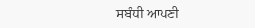ਸਬੰਧੀ ਆਪਣੀ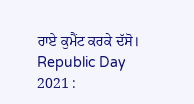ਰਾਏ ਕੁਮੈਂਟ ਕਰਕੇ ਦੱਸੋ।
Republic Day 2021 :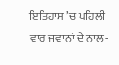ਇਤਿਹਾਸ ’ਚ ਪਹਿਲੀ ਵਾਰ ਜਵਾਨਾਂ ਦੇ ਨਾਲ-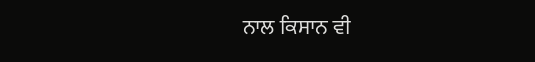ਨਾਲ ਕਿਸਾਨ ਵੀ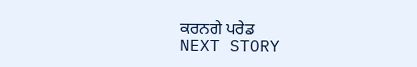ਕਰਨਗੇ ਪਰੇਡ
NEXT STORY